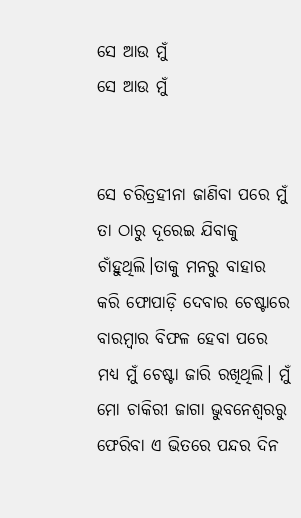ସେ ଆଉ ମୁଁ
ସେ ଆଉ ମୁଁ


ସେ ଚରିତ୍ରହୀନା ଜାଣିବା ପରେ ମୁଁ ତା ଠାରୁ ଦୂରେଇ ଯିବାକୁ ଚାଁହୁଥିଲି।ତାକୁ ମନରୁ ବାହାର କରି ଫୋପାଡ଼ି ଦେବାର ଚେଷ୍ଟାରେ ବାରମ୍ବାର ବିଫଳ ହେବା ପରେ ମଧ୍ୟ ମୁଁ ଚେଷ୍ଟା ଜାରି ରଖିଥିଲି। ମୁଁ ମୋ ଚାକିରୀ ଜାଗା ଭୁବନେଶ୍ୱରରୁ ଫେରିବା ଏ ଭିତରେ ପନ୍ଦର ଦିନ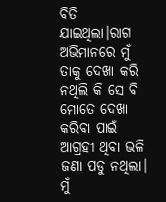ବିତି ଯାଇଥିଲା।ରାଗ ଅଭିମାନରେ ମୁଁ ତାକୁ ଦେଖା କରି ନଥିଲି କି ସେ ବି ମୋତେ ଦେଖା କରିବା ପାଇଁ ଆଗ୍ରହୀ ଥିବା ଭଳି ଜଣା ପଡୁ ନଥିଲା।
ମୁଁ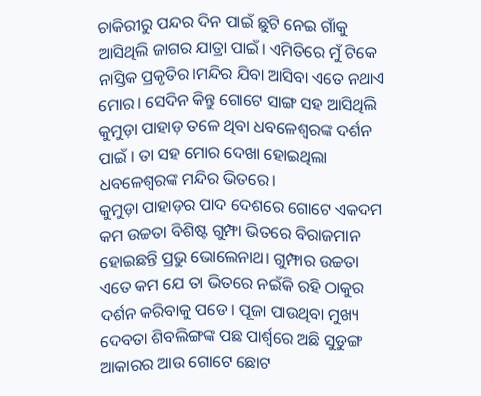ଚାକିରୀରୁ ପନ୍ଦର ଦିନ ପାଇଁ ଛୁଟି ନେଇ ଗାଁକୁ ଆସିଥିଲି ଜାଗର ଯାତ୍ରା ପାଇଁ। ଏମିତିରେ ମୁଁ ଟିକେ ନାସ୍ତିକ ପ୍ରକୃତିର।ମନ୍ଦିର ଯିବା ଆସିବା ଏତେ ନଥାଏ ମୋର। ସେଦିନ କିନ୍ତୁ ଗୋଟେ ସାଙ୍ଗ ସହ ଆସିଥିଲି କୁମୁଡ଼ା ପାହାଡ଼ ତଳେ ଥିବା ଧବଳେଶ୍ବରଙ୍କ ଦର୍ଶନ ପାଇଁ । ତା ସହ ମୋର ଦେଖା ହୋଇଥିଲା ଧବଳେଶ୍ବରଙ୍କ ମନ୍ଦିର ଭିତରେ।
କୁମୁଡ଼ା ପାହାଡ଼ର ପାଦ ଦେଶରେ ଗୋଟେ ଏକଦମ କମ ଉଚ୍ଚତା ବିଶିଷ୍ଟ ଗୁମ୍ଫା ଭିତରେ ବିରାଜମାନ ହୋଇଛନ୍ତି ପ୍ରଭୁ ଭୋଲେନାଥ। ଗୁମ୍ଫାର ଉଚ୍ଚତା ଏତେ କମ ଯେ ତା ଭିତରେ ନଇଁକି ରହି ଠାକୁର ଦର୍ଶନ କରିବାକୁ ପଡେ। ପୂଜା ପାଉଥିବା ମୁଖ୍ୟ ଦେବତା ଶିବଲିଙ୍ଗଙ୍କ ପଛ ପାର୍ଶ୍ଵରେ ଅଛି ସୁଡୁଙ୍ଗ ଆକାରର ଆଉ ଗୋଟେ ଛୋଟ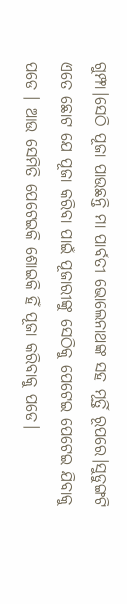ଗୁମ୍ଫା।ସେଠି ପୂଜା ପାଉଛନ୍ତି ମା ପାର୍ବତୀ ଭୋଲେନାଥଙ୍କ ସହ ମୂର୍ତ୍ତି ରୂପରେ।ସୁଡୁଙ୍ଗଟି ଏତେ ଛୋଟ ଯେ ପୂଜା କରିବା ପାଇଁ ପୂଜାରୀଙ୍କୁ ସେଠିକୁ ପେଟେଇ ପେଟେଇ ଯିବାକୁ ପଡେ । ଆଉ ସେମିତି ପେଟେଇକି ଶୋଇକି ହିଁ ପୂଜା କରିବାକୁ ପଡେ।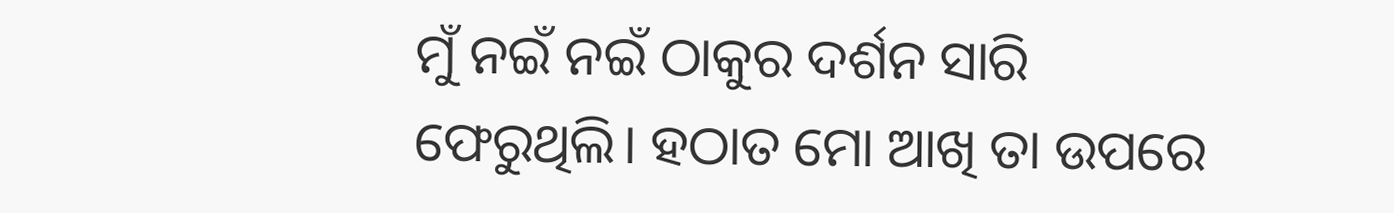ମୁଁ ନଇଁ ନଇଁ ଠାକୁର ଦର୍ଶନ ସାରି ଫେରୁଥିଲି। ହଠାତ ମୋ ଆଖି ତା ଉପରେ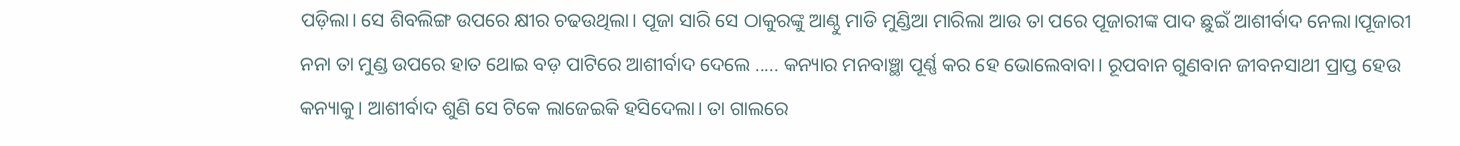ପଡ଼ିଲା। ସେ ଶିବଲିଙ୍ଗ ଉପରେ କ୍ଷୀର ଚଢଉଥିଲା। ପୂଜା ସାରି ସେ ଠାକୁରଙ୍କୁ ଆଣ୍ଠୁ ମାଡି ମୁଣ୍ଡିଆ ମାରିଲା ଆଉ ତା ପରେ ପୂଜାରୀଙ୍କ ପାଦ ଛୁଇଁ ଆଶୀର୍ବାଦ ନେଲା।ପୂଜାରୀ ନନା ତା ମୁଣ୍ଡ ଉପରେ ହାତ ଥୋଇ ବଡ଼ ପାଟିରେ ଆଶୀର୍ବାଦ ଦେଲେ ..... କନ୍ୟାର ମନବାଞ୍ଛା ପୂର୍ଣ୍ଣ କର ହେ ଭୋଲେବାବା। ରୂପବାନ ଗୁଣବାନ ଜୀବନସାଥୀ ପ୍ରାପ୍ତ ହେଉ କନ୍ୟାକୁ। ଆଶୀର୍ବାଦ ଶୁଣି ସେ ଟିକେ ଲାଜେଇକି ହସିଦେଲା। ତା ଗାଲରେ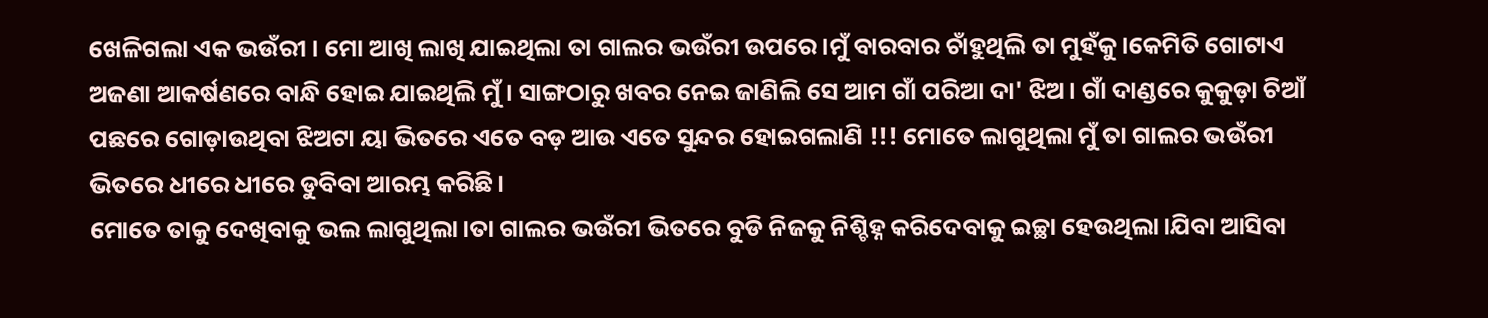ଖେଳିଗଲା ଏକ ଭଉଁରୀ । ମୋ ଆଖି ଲାଖି ଯାଇଥିଲା ତା ଗାଲର ଭଉଁରୀ ଉପରେ।ମୁଁ ବାରବାର ଚାଁହୁଥିଲି ତା ମୁହଁକୁ।କେମିତି ଗୋଟାଏ ଅଜଣା ଆକର୍ଷଣରେ ବାନ୍ଧି ହୋଇ ଯାଇଥିଲି ମୁଁ। ସାଙ୍ଗଠାରୁ ଖବର ନେଇ ଜାଣିଲି ସେ ଆମ ଗାଁ ପରିଆ ଦା' ଝିଅ। ଗାଁ ଦାଣ୍ଡରେ କୁକୁଡ଼ା ଚିଆଁ ପଛରେ ଗୋଡ଼ାଉଥିବା ଝିଅଟା ୟା ଭିତରେ ଏତେ ବଡ଼ ଆଉ ଏତେ ସୁନ୍ଦର ହୋଇଗଲାଣି !!! ମୋତେ ଲାଗୁଥିଲା ମୁଁ ତା ଗାଲର ଭଉଁରୀ ଭିତରେ ଧୀରେ ଧୀରେ ଡୁବିବା ଆରମ୍ଭ କରିଛି।
ମୋତେ ତାକୁ ଦେଖିବାକୁ ଭଲ ଲାଗୁଥିଲା।ତା ଗାଲର ଭଉଁରୀ ଭିତରେ ବୁଡି ନିଜକୁ ନିଶ୍ଚିହ୍ନ କରିଦେବାକୁ ଇଚ୍ଛା ହେଉଥିଲା।ଯିବା ଆସିବା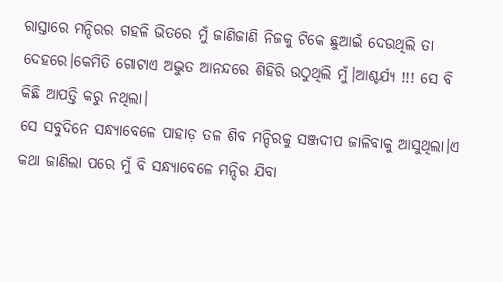ରାସ୍ତାରେ ମନ୍ଦିରର ଗହଳି ଭିତରେ ମୁଁ ଜାଣିଜାଣି ନିଜକୁ ଟିକେ ଛୁଆଇଁ ଦେଉଥିଲି ତା ଦେହରେ।କେମିତି ଗୋଟାଏ ଅଦ୍ଭୁତ ଆନନ୍ଦରେ ଶିହିରି ଉଠୁଥିଲି ମୁଁ।ଆଶ୍ଚର୍ଯ୍ୟ !!! ସେ ବି କିଛି ଆପତ୍ତି କରୁ ନଥିଲା।
ସେ ସବୁଦିନେ ସନ୍ଧ୍ୟାବେଳେ ପାହାଡ଼ ତଳ ଶିବ ମନ୍ଦିରକୁ ସଞ୍ଜଦୀପ ଜାଳିବାକୁ ଆସୁଥିଲା।ଏ କଥା ଜାଣିଲା ପରେ ମୁଁ ବି ସନ୍ଧ୍ୟାବେଳେ ମନ୍ଦିର ଯିବା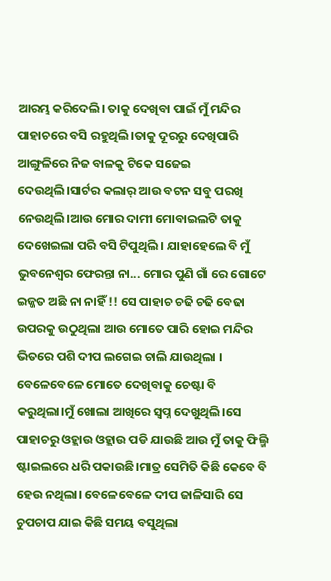ଆରମ୍ଭ କରିଦେଲି। ତାକୁ ଦେଖିବା ପାଇଁ ମୁଁ ମନ୍ଦିର ପାହାଚରେ ବସି ରହୁଥିଲି।ତାକୁ ଦୂରରୁ ଦେଖିପାରି ଆଙ୍ଗୁଳିରେ ନିଜ ବାଳକୁ ଟିକେ ସଜେଇ ଦେଉଥିଲି।ସାର୍ଟର କଲାର୍ ଆଉ ବଟନ ସବୁ ପରଖି ନେଉଥିଲି।ଆଉ ମୋର ଦାମୀ ମୋବାଇଲଟି ତାକୁ ଦେଖେଇଲା ପରି ବସି ଟିପୁଥିଲି । ଯାହାହେଲେ ବି ମୁଁ ଭୁବନେଶ୍ୱର ଫେରନ୍ତା ନା... ମୋର ପୁଣି ଗାଁ ରେ ଗୋଟେ ଇଜ୍ଜତ ଅଛି ନା ନାହିଁ !! ସେ ପାହାଚ ଚଢି ଚଢି ବେଢା ଉପରକୁ ଉଠୁଥିଲା ଆଉ ମୋତେ ପାରି ହୋଇ ମନ୍ଦିର ଭିତରେ ପଶି ଦୀପ ଲଗେଇ ଚାଲି ଯାଉଥିଲା । ବେଳେବେଳେ ମୋତେ ଦେଖିବାକୁ ଚେଷ୍ଟା ବି କରୁଥିଲା।ମୁଁ ଖୋଲା ଆଖିରେ ସ୍ୱପ୍ନ ଦେଖୁଥିଲି।ସେ ପାହାଚରୁ ଓହ୍ଲାଉ ଓହ୍ଲାଉ ପଡି ଯାଉଛି ଆଉ ମୁଁ ତାକୁ ଫିଲ୍ମି ଷ୍ଟାଇଲରେ ଧରି ପକାଉଛି।ମାତ୍ର ସେମିତି କିଛି କେବେ ବି ହେଉ ନଥିଲା। ବେଳେବେଳେ ଦୀପ ଜାଳିସାରି ସେ ଚୁପଚାପ ଯାଇ କିଛି ସମୟ ବସୁଥିଲା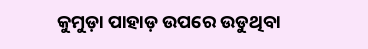କୁମୁଡ଼ା ପାହାଡ଼ ଉପରେ ଉଡୁଥିବା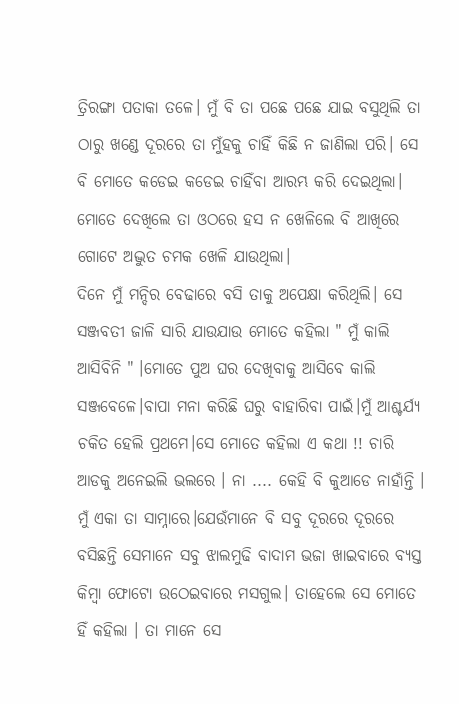ତ୍ରିରଙ୍ଗା ପତାକା ତଳେ। ମୁଁ ବି ତା ପଛେ ପଛେ ଯାଇ ବସୁଥିଲି ତା ଠାରୁ ଖଣ୍ଡେ ଦୂରରେ ତା ମୁଁହକୁ ଚାହିଁ କିଛି ନ ଜାଣିଲା ପରି। ସେ ବି ମୋତେ କଡେଇ କଡେଇ ଚାହିଁବା ଆରମ୍ଭ କରି ଦେଇଥିଲା। ମୋତେ ଦେଖିଲେ ତା ଓଠରେ ହସ ନ ଖେଳିଲେ ବି ଆଖିରେ ଗୋଟେ ଅଦ୍ଭୁତ ଚମକ ଖେଳି ଯାଉଥିଲା।
ଦିନେ ମୁଁ ମନ୍ଦିର ବେଢାରେ ବସି ତାକୁ ଅପେକ୍ଷା କରିଥିଲି। ସେ ସଞ୍ଜବତୀ ଜାଳି ସାରି ଯାଉଯାଉ ମୋତେ କହିଲା " ମୁଁ କାଲି ଆସିବିନି " ।ମୋତେ ପୁଅ ଘର ଦେଖିବାକୁ ଆସିବେ କାଲି ସଞ୍ଜବେଳେ।ବାପା ମନା କରିଛି ଘରୁ ବାହାରିବା ପାଇଁ।ମୁଁ ଆଶ୍ଚର୍ଯ୍ୟ ଚକିତ ହେଲି ପ୍ରଥମେ।ସେ ମୋତେ କହିଲା ଏ କଥା !! ଚାରି ଆଡକୁ ଅନେଇଲି ଭଲରେ । ନା .... କେହି ବି କୁଆଡେ ନାହାଁନ୍ତି । ମୁଁ ଏକା ତା ସାମ୍ନାରେ।ଯେଉଁମାନେ ବି ସବୁ ଦୂରରେ ଦୂରରେ ବସିଛନ୍ତି ସେମାନେ ସବୁ ଝାଲମୁଢି ବାଦାମ ଭଜା ଖାଇବାରେ ବ୍ୟସ୍ତ କିମ୍ବା ଫୋଟୋ ଉଠେଇବାରେ ମସଗୁଲ। ତାହେଲେ ସେ ମୋତେ ହିଁ କହିଲା । ତା ମାନେ ସେ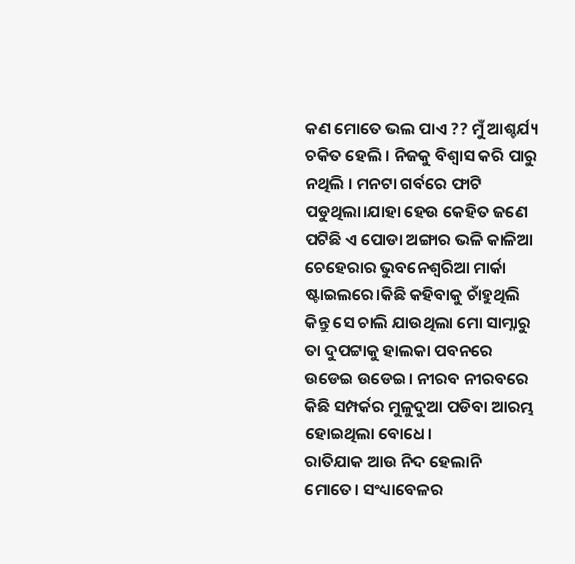କଣ ମୋତେ ଭଲ ପାଏ ?? ମୁଁ ଆଶ୍ଚର୍ଯ୍ୟ ଚକିତ ହେଲି । ନିଜକୁ ବିଶ୍ୱାସ କରି ପାରୁ ନଥିଲି । ମନଟା ଗର୍ବରେ ଫାଟି ପଡୁଥିଲା।ଯାହା ହେଉ କେହିତ ଜଣେ ପଟିଛି ଏ ପୋଡା ଅଙ୍ଗାର ଭଳି କାଳିଆ ଚେହେରାର ଭୁବନେଶ୍ୱରିଆ ମାର୍କା ଷ୍ଟାଇଲରେ।କିଛି କହିବାକୁ ଚାଁହୁଥିଲି କିନ୍ତୁ ସେ ଚାଲି ଯାଉଥିଲା ମୋ ସାମ୍ନାରୁ ତା ଦୁପଟ୍ଟାକୁ ହାଲକା ପବନରେ ଉଡେଇ ଉଡେଇ। ନୀରବ ନୀରବରେ କିଛି ସମ୍ପର୍କର ମୁଳୁଦୁଆ ପଡିବା ଆରମ୍ଭ ହୋଇଥିଲା ବୋଧେ।
ରାତିଯାକ ଆଉ ନିଦ ହେଲାନି ମୋତେ। ସଂଧ୍ୟାବେଳର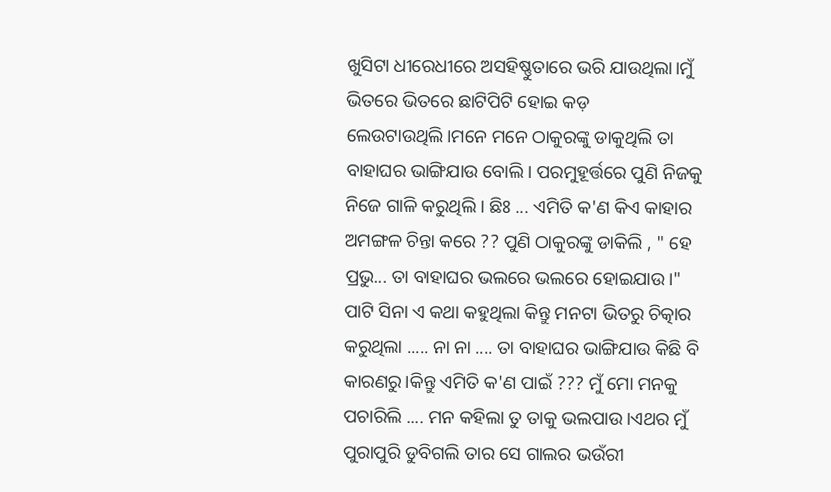ଖୁସିଟା ଧୀରେଧୀରେ ଅସହିଷ୍ଣୁତାରେ ଭରି ଯାଉଥିଲା।ମୁଁ ଭିତରେ ଭିତରେ ଛାଟିପିଟି ହୋଇ କଡ଼ ଲେଉଟାଉଥିଲି।ମନେ ମନେ ଠାକୁରଙ୍କୁ ଡାକୁଥିଲି ତା ବାହାଘର ଭାଙ୍ଗିଯାଉ ବୋଲି। ପରମୁହୂର୍ତ୍ତରେ ପୁଣି ନିଜକୁ ନିଜେ ଗାଳି କରୁଥିଲି । ଛିଃ ... ଏମିତି କ'ଣ କିଏ କାହାର ଅମଙ୍ଗଳ ଚିନ୍ତା କରେ ?? ପୁଣି ଠାକୁରଙ୍କୁ ଡାକିଲି , " ହେ ପ୍ରଭୁ... ତା ବାହାଘର ଭଲରେ ଭଲରେ ହୋଇଯାଉ।" ପାଟି ସିନା ଏ କଥା କହୁଥିଲା କିନ୍ତୁ ମନଟା ଭିତରୁ ଚିତ୍କାର କରୁଥିଲା ..... ନା ନା .... ତା ବାହାଘର ଭାଙ୍ଗିଯାଉ କିଛି ବି କାରଣରୁ।କିନ୍ତୁ ଏମିତି କ'ଣ ପାଇଁ ??? ମୁଁ ମୋ ମନକୁ ପଚାରିଲି .... ମନ କହିଲା ତୁ ତାକୁ ଭଲପାଉ।ଏଥର ମୁଁ ପୁରାପୁରି ଡୁବିଗଲି ତାର ସେ ଗାଲର ଭଉଁରୀ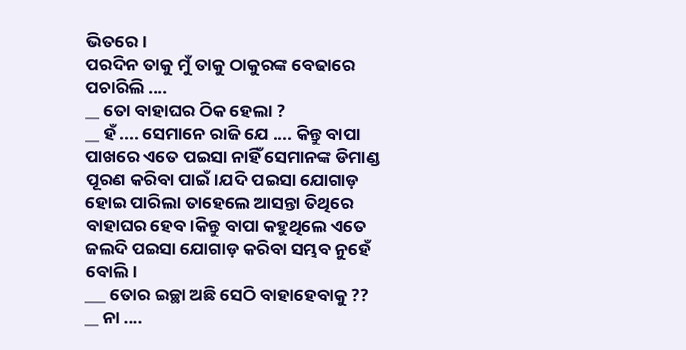ଭିତରେ।
ପରଦିନ ତାକୁ ମୁଁ ତାକୁ ଠାକୁରଙ୍କ ବେଢାରେ ପଚାରିଲି ....
__ ତୋ ବାହାଘର ଠିକ ହେଲା ?
__ ହଁ .... ସେମାନେ ରାଜି ଯେ .... କିନ୍ତୁ ବାପା ପାଖରେ ଏତେ ପଇସା ନାହିଁ ସେମାନଙ୍କ ଡିମାଣ୍ଡ ପୂରଣ କରିବା ପାଇଁ।ଯଦି ପଇସା ଯୋଗାଡ଼ ହୋଇ ପାରିଲା ତାହେଲେ ଆସନ୍ତା ତିଥିରେ ବାହାଘର ହେବ।କିନ୍ତୁ ବାପା କହୁଥିଲେ ଏତେ ଜଲଦି ପଇସା ଯୋଗାଡ଼ କରିବା ସମ୍ଭବ ନୁହେଁ ବୋଲି।
___ ତୋର ଇଚ୍ଛା ଅଛି ସେଠି ବାହାହେବାକୁ ??
__ ନା ....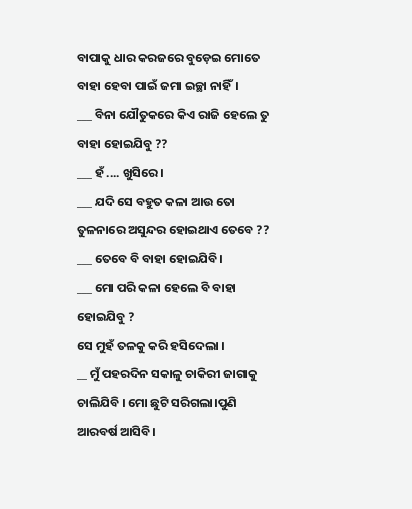ବାପାକୁ ଧାର କରଜରେ ବୁଡ଼େଇ ମୋତେ ବାହା ହେବା ପାଇଁ ଜମା ଇଚ୍ଛା ନାହିଁ।
___ ବିନା ଯୌତୁକରେ କିଏ ରାଜି ହେଲେ ତୁ ବାହା ହୋଇଯିବୁ ??
___ ହଁ .... ଖୁସିରେ ।
___ ଯଦି ସେ ବହୁତ କଳା ଆଉ ତୋ ତୁଳନାରେ ଅସୁନ୍ଦର ହୋଇଥାଏ ତେବେ ??
___ ତେବେ ବି ବାହା ହୋଇଯିବି।
___ ମୋ ପରି କଳା ହେଲେ ବି ବାହା ହୋଇଯିବୁ ?
ସେ ମୁହଁ ତଳକୁ କରି ହସିଦେଲା ।
__ ମୁଁ ପହରଦିନ ସକାଳୁ ଚାକିରୀ ଜାଗାକୁ ଚାଲିଯିବି । ମୋ ଛୁଟି ସରିଗଲା।ପୁଣି ଆରବର୍ଷ ଆସିବି।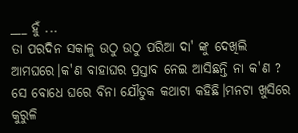___ ହୁଁ ...
ତା ପରଦିନ ସକାଳୁ ଉଠୁ ଉଠୁ ପରିଆ ଦା' ଙ୍କୁ ଦେଖିଲି ଆମଘରେ।କ'ଣ ବାହାଘର ପ୍ରସ୍ତାବ ନେଇ ଆସିଛନ୍ତି ନା କ'ଣ ? ସେ ବୋଧେ ଘରେ ବିନା ଯୌତୁକ କଥାଟା କହିଛି।ମନଟା ଖୁସିରେ କୁରୁଳି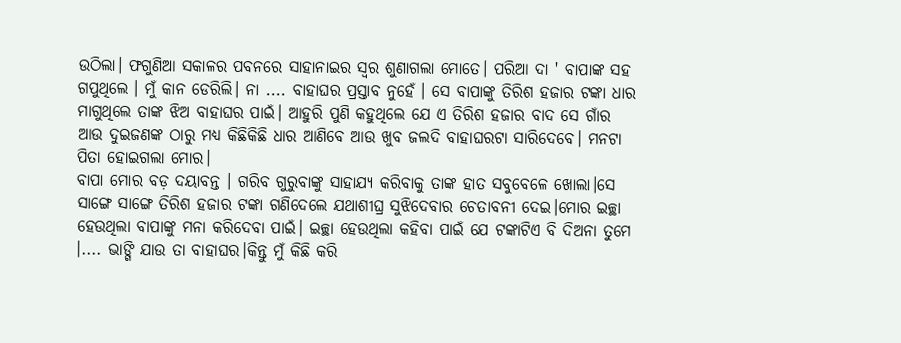ଉଠିଲା। ଫଗୁଣିଆ ସକାଳର ପବନରେ ସାହାନାଇର ସ୍ୱର ଶୁଣାଗଲା ମୋତେ। ପରିଆ ଦା ' ବାପାଙ୍କ ସହ ଗପୁଥିଲେ । ମୁଁ କାନ ଡେରିଲି। ନା .... ବାହାଘର ପ୍ରସ୍ତାବ ନୁହେଁ । ସେ ବାପାଙ୍କୁ ତିରିଶ ହଜାର ଟଙ୍କା ଧାର ମାଗୁଥିଲେ ତାଙ୍କ ଝିଅ ବାହାଘର ପାଇଁ। ଆହୁରି ପୁଣି କହୁଥିଲେ ଯେ ଏ ତିରିଶ ହଜାର ବାଦ ସେ ଗାଁର ଆଉ ଦୁଇଜଣଙ୍କ ଠାରୁ ମଧ୍ୟ କିଛିକିଛି ଧାର ଆଣିବେ ଆଉ ଖୁବ ଜଲଦି ବାହାଘରଟା ସାରିଦେବେ। ମନଟା ପିତା ହୋଇଗଲା ମୋର।
ବାପା ମୋର ବଡ଼ ଦୟାବନ୍ତ । ଗରିବ ଗୁରୁବାଙ୍କୁ ସାହାଯ୍ୟ କରିବାକୁ ତାଙ୍କ ହାତ ସବୁବେଳେ ଖୋଲା।ସେ ସାଙ୍ଗେ ସାଙ୍ଗେ ତିରିଶ ହଜାର ଟଙ୍କା ଗଣିଦେଲେ ଯଥାଶୀଘ୍ର ସୁଝିଦେବାର ଚେତାବନୀ ଦେଇ।ମୋର ଇଚ୍ଛା ହେଉଥିଲା ବାପାଙ୍କୁ ମନା କରିଦେବା ପାଇଁ। ଇଚ୍ଛା ହେଉଥିଲା କହିବା ପାଇଁ ଯେ ଟଙ୍କାଟିଏ ବି ଦିଅନା ତୁମେ ।.... ଭାଙ୍ଗି ଯାଉ ତା ବାହାଘର।କିନ୍ତୁ ମୁଁ କିଛି କରି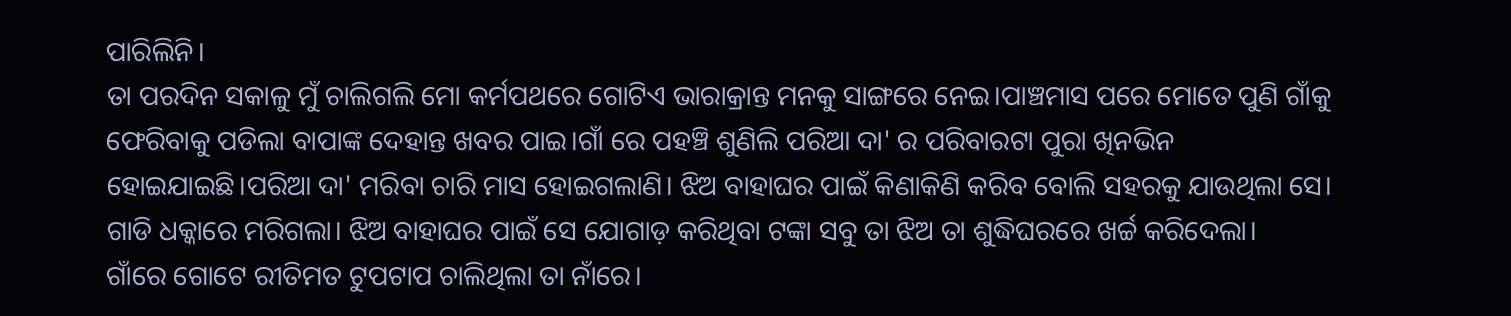ପାରିଲିନି।
ତା ପରଦିନ ସକାଳୁ ମୁଁ ଚାଲିଗଲି ମୋ କର୍ମପଥରେ ଗୋଟିଏ ଭାରାକ୍ରାନ୍ତ ମନକୁ ସାଙ୍ଗରେ ନେଇ।ପାଞ୍ଚମାସ ପରେ ମୋତେ ପୁଣି ଗାଁକୁ ଫେରିବାକୁ ପଡିଲା ବାପାଙ୍କ ଦେହାନ୍ତ ଖବର ପାଇ।ଗାଁ ରେ ପହଞ୍ଚି ଶୁଣିଲି ପରିଆ ଦା' ର ପରିବାରଟା ପୁରା ଖିନଭିନ ହୋଇଯାଇଛି।ପରିଆ ଦା' ମରିବା ଚାରି ମାସ ହୋଇଗଲାଣି। ଝିଅ ବାହାଘର ପାଇଁ କିଣାକିଣି କରିବ ବୋଲି ସହରକୁ ଯାଉଥିଲା ସେ। ଗାଡି ଧକ୍କାରେ ମରିଗଲା। ଝିଅ ବାହାଘର ପାଇଁ ସେ ଯୋଗାଡ଼ କରିଥିବା ଟଙ୍କା ସବୁ ତା ଝିଅ ତା ଶୁଦ୍ଧିଘରରେ ଖର୍ଚ୍ଚ କରିଦେଲା।
ଗାଁରେ ଗୋଟେ ରୀତିମତ ଟୁପଟାପ ଚାଲିଥିଲା ତା ନାଁରେ।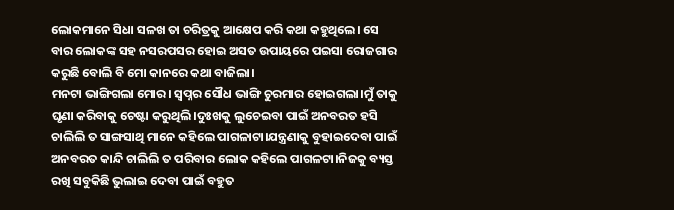ଲୋକମାନେ ସିଧା ସଳଖ ତା ଚରିତ୍ରକୁ ଆକ୍ଷେପ କରି କଥା କହୁଥିଲେ। ସେ ବାର ଲୋକଙ୍କ ସହ ନସରପସର ହୋଇ ଅସତ ଉପାୟରେ ପଇସା ରୋଜଗାର କରୁଛି ବୋଲି ବି ମୋ କାନରେ କଥା ବାଜିଲା।
ମନଟା ଭାଙ୍ଗିଗଲା ମୋର। ସ୍ବପ୍ନର ସୌଧ ଭାଙ୍ଗି ଚୁରମାର ହୋଇଗଲା।ମୁଁ ତାକୁ ଘୃଣା କରିବାକୁ ଚେଷ୍ଟା କରୁଥିଲି।ଦୁଃଖକୁ ଲୁଚେଇବା ପାଇଁ ଅନବରତ ହସି ଚାଲିଲି ତ ସାଙ୍ଗସାଥି ମାନେ କହିଲେ ପାଗଳାଟା।ଯନ୍ତ୍ରଣାକୁ ବୁହାଇଦେବା ପାଇଁ ଅନବରତ କାନ୍ଦି ଚାଲିଲି ତ ପରିବାର ଲୋକ କହିଲେ ପାଗଳଟା।ନିଜକୁ ବ୍ୟସ୍ତ ରଖି ସବୁକିଛି ଭୁଲାଇ ଦେବା ପାଇଁ ବହୁତ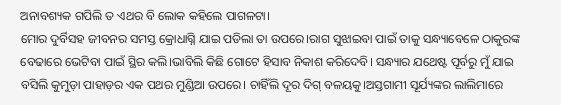ଅନାବଶ୍ୟକ ଗପିଲି ତ ଏଥର ବି ଲୋକ କହିଲେ ପାଗଳଟା।
ମୋର ଦୁର୍ବିସହ ଜୀବନର ସମସ୍ତ କ୍ରୋଧାଗ୍ନି ଯାଇ ପଡିଲା ତା ଉପରେ।ରାଗ ସୁଝାଇବା ପାଇଁ ତାକୁ ସନ୍ଧ୍ୟାବେଳେ ଠାକୁରଙ୍କ ବେଢାରେ ଭେଟିବା ପାଇଁ ସ୍ଥିର କଲି।ଭାବିଲି କିଛି ଗୋଟେ ହିସାବ ନିକାଶ କରିଦେବି। ସନ୍ଧ୍ୟାର ଯଥେଷ୍ଟ ପୂର୍ବରୁ ମୁଁ ଯାଇ ବସିଲି କୁମୁଡ଼ା ପାହାଡ଼ର ଏକ ପଥର ମୁଣ୍ଡିଆ ଉପରେ। ଚାହିଁଲି ଦୂର ଦିଗ୍ ବଳୟକୁ।ଅସ୍ତଗାମୀ ସୂର୍ଯ୍ୟଙ୍କର ଲାଲିମାରେ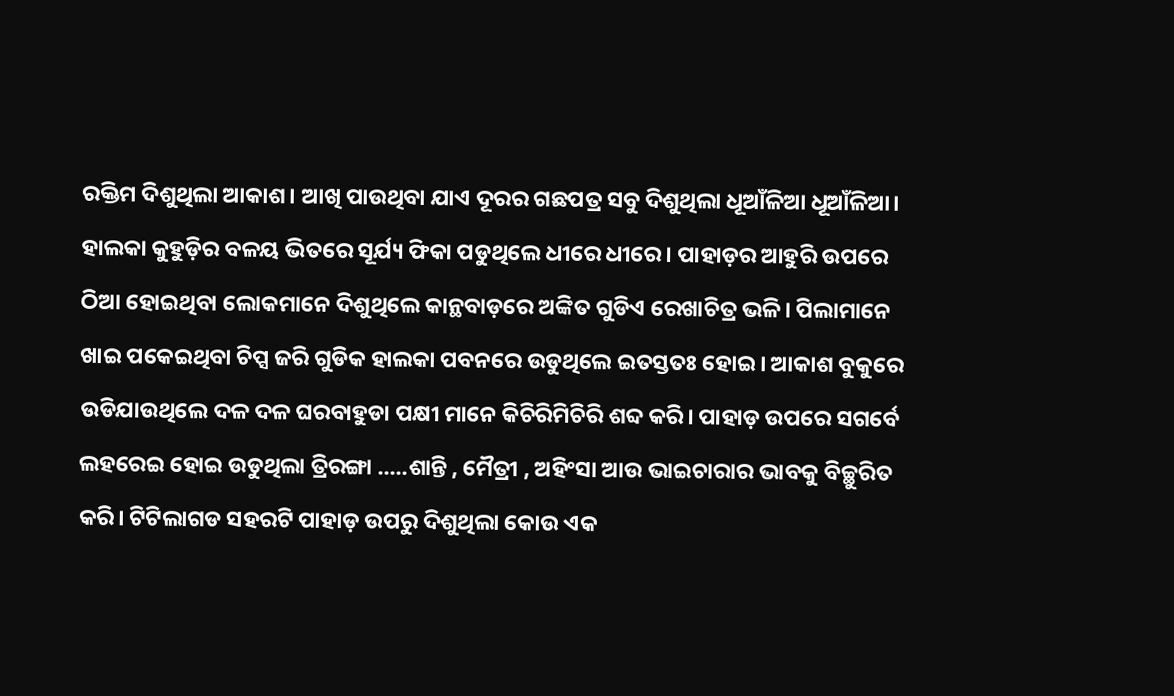ରକ୍ତିମ ଦିଶୁଥିଲା ଆକାଶ। ଆଖି ପାଉଥିବା ଯାଏ ଦୂରର ଗଛପତ୍ର ସବୁ ଦିଶୁଥିଲା ଧୂଆଁଳିଆ ଧୂଆଁଳିଆ। ହାଲକା କୁହୁଡ଼ିର ବଳୟ ଭିତରେ ସୂର୍ଯ୍ୟ ଫିକା ପଡୁଥିଲେ ଧୀରେ ଧୀରେ। ପାହାଡ଼ର ଆହୁରି ଉପରେ ଠିଆ ହୋଇଥିବା ଲୋକମାନେ ଦିଶୁଥିଲେ କାନ୍ଥବାଡ଼ରେ ଅଙ୍କିତ ଗୁଡିଏ ରେଖାଚିତ୍ର ଭଳି। ପିଲାମାନେ ଖାଇ ପକେଇଥିବା ଚିପ୍ସ ଜରି ଗୁଡିକ ହାଲକା ପବନରେ ଉଡୁଥିଲେ ଇତସ୍ତତଃ ହୋଇ। ଆକାଶ ବୁକୁରେ ଉଡିଯାଉଥିଲେ ଦଳ ଦଳ ଘରବାହୁଡା ପକ୍ଷୀ ମାନେ କିଚିରିମିଚିରି ଶବ୍ଦ କରି। ପାହାଡ଼ ଉପରେ ସଗର୍ବେ ଲହରେଇ ହୋଇ ଉଡୁଥିଲା ତ୍ରିରଙ୍ଗା .....ଶାନ୍ତି , ମୈତ୍ରୀ , ଅହିଂସା ଆଉ ଭାଇଚାରାର ଭାବକୁ ବିଚ୍ଛୁରିତ କରି। ଟିଟିଲାଗଡ ସହରଟି ପାହାଡ଼ ଉପରୁ ଦିଶୁଥିଲା କୋଉ ଏକ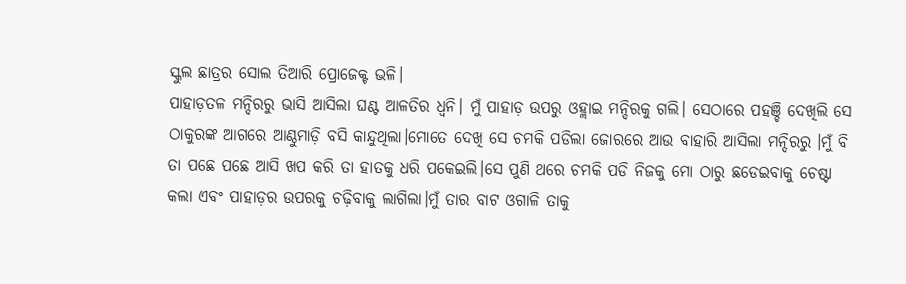ସ୍କୁଲ ଛାତ୍ରର ସୋଲ ତିଆରି ପ୍ରୋଜେକ୍ଟ ଭଳି।
ପାହାଡ଼ତଳ ମନ୍ଦିରରୁ ଭାସି ଆସିଲା ଘଣ୍ଟ ଆଳତିର ଧ୍ଵନି। ମୁଁ ପାହାଡ଼ ଉପରୁ ଓହ୍ଲାଇ ମନ୍ଦିରକୁ ଗଲି। ସେଠାରେ ପହଞ୍ଚି ଦେଖିଲି ସେ ଠାକୁରଙ୍କ ଆଗରେ ଆଣ୍ଠୁମାଡ଼ି ବସି କାନ୍ଦୁଥିଲା।ମୋତେ ଦେଖି ସେ ଚମକି ପଡିଲା ଜୋରରେ ଆଉ ବାହାରି ଆସିଲା ମନ୍ଦିରରୁ ।ମୁଁ ବି ତା ପଛେ ପଛେ ଆସି ଖପ କରି ତା ହାତକୁ ଧରି ପକେଇଲି।ସେ ପୁଣି ଥରେ ଚମକି ପଡି ନିଜକୁ ମୋ ଠାରୁ ଛଡେଇବାକୁ ଚେଷ୍ଟା କଲା ଏବଂ ପାହାଡ଼ର ଉପରକୁ ଚଢ଼ିବାକୁ ଲାଗିଲା।ମୁଁ ତାର ବାଟ ଓଗାଳି ତାକୁ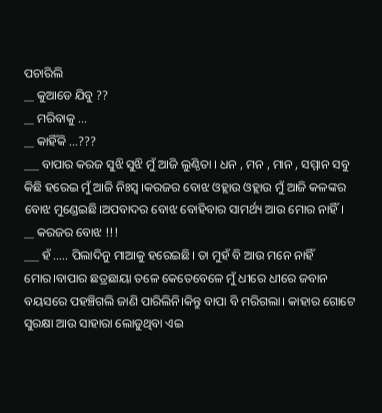ପଚାରିଲି
__ କୁଆଡେ ଯିବୁ ??
__ ମରିବାକୁ ...
__ କାହିଁକି ...???
___ ବାପାର କରଜ ସୁଝି ସୁଝି ମୁଁ ଆଜି ଲୁଣ୍ଠିତା । ଧନ , ମନ , ମାନ , ସମ୍ମାନ ସବୁ କିଛି ହରେଇ ମୁଁ ଆଜି ନିଃସ୍ୱ ।କରଜର ବୋଝ ଓହ୍ଲାଉ ଓହ୍ଲାଉ ମୁଁ ଆଜି କଳଙ୍କର ବୋଝ ମୁଣ୍ଡେଇଛି।ଅପବାଦର ବୋଝ ବୋହିବାର ସାମର୍ଥ୍ୟ ଆଉ ମୋର ନାହିଁ।
__ କରଜର ବୋଝ !!!
___ ହଁ ..... ପିଲାଦିନୁ ମାଆକୁ ହରେଇଛି। ତା ମୁହଁ ବି ଆଉ ମନେ ନାହିଁ ମୋର।ବାପାର ଛତ୍ରଛାୟା ତଳେ କେତେବେଳେ ମୁଁ ଧୀରେ ଧୀରେ ଜବାନ ବୟସରେ ପହଞ୍ଚିଗଲି ଜାଣି ପାରିଲିନି।କିନ୍ତୁ ବାପା ବି ମରିଗଲା। କାହାର ଗୋଟେ ସୁରକ୍ଷା ଆଉ ସାହାରା ଲୋଡୁଥିବା ଏଇ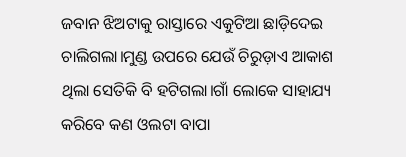ଜବାନ ଝିଅଟାକୁ ରାସ୍ତାରେ ଏକୁଟିଆ ଛାଡ଼ିଦେଇ ଚାଲିଗଲା।ମୁଣ୍ଡ ଉପରେ ଯେଉଁ ଚିରୁଡ଼ାଏ ଆକାଶ ଥିଲା ସେତିକି ବି ହଟିଗଲା।ଗାଁ ଲୋକେ ସାହାଯ୍ୟ କରିବେ କଣ ଓଲଟା ବାପା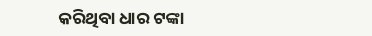କରିଥିବା ଧାର ଟଙ୍କା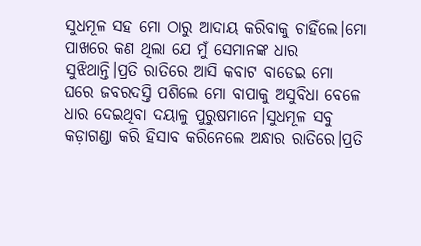ସୁଧମୂଳ ସହ ମୋ ଠାରୁ ଆଦାୟ କରିବାକୁ ଚାହିଁଲେ।ମୋ ପାଖରେ କଣ ଥିଲା ଯେ ମୁଁ ସେମାନଙ୍କ ଧାର ସୁଝିଥାନ୍ତି।ପ୍ରତି ରାତିରେ ଆସି କବାଟ ବାଡେଇ ମୋ ଘରେ ଜବରଦସ୍ତି ପଶିଲେ ମୋ ବାପାକୁ ଅସୁବିଧା ବେଳେ ଧାର ଦେଇଥିବା ଦୟାଳୁ ପୁରୁଷମାନେ।ସୁଧମୂଳ ସବୁ କଡ଼ାଗଣ୍ଡା କରି ହିସାବ କରିନେଲେ ଅନ୍ଧାର ରାତିରେ।ପ୍ରତି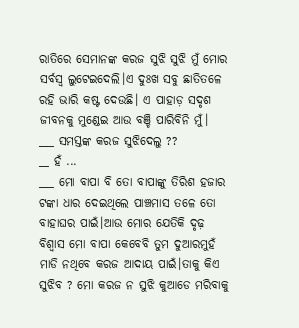ରାତିରେ ସେମାନଙ୍କ କରଜ ସୁଝି ସୁଝି ମୁଁ ମୋର ସର୍ବସ୍ୱ ଲୁଟେଇଦେଲି।ଏ ଦୁଃଖ ସବୁ ଛାତିତଳେ ରହି ଭାରି କଷ୍ଟ ଦେଉଛି। ଏ ପାହାଡ଼ ସଦୃଶ ଜୀବନକୁ ମୁଣ୍ଡେଇ ଆଉ ବଞ୍ଚି ପାରିବିନି ମୁଁ।
___ ସମସ୍ତଙ୍କ କରଜ ସୁଝିଦେଲୁ ??
__ ହଁ ...
___ ମୋ ବାପା ବି ତୋ ବାପାଙ୍କୁ ତିରିଶ ହଜାର ଟଙ୍କା ଧାର ଦେଇଥିଲେ ପାଞ୍ଚମାସ ତଳେ ତୋ ବାହାଘର ପାଇଁ।ଆଉ ମୋର ଯେତିକି ଦୃଢ଼ ବିଶ୍ୱାସ ମୋ ବାପା କେବେବି ତୁମ ଦୁଆରମୁହଁ ମାଡି ନଥିବେ କରଜ ଆଦାୟ ପାଇଁ।ତାକୁ କିଏ ସୁଝିବ ? ମୋ କରଜ ନ ସୁଝି କୁଆଡେ ମରିବାକୁ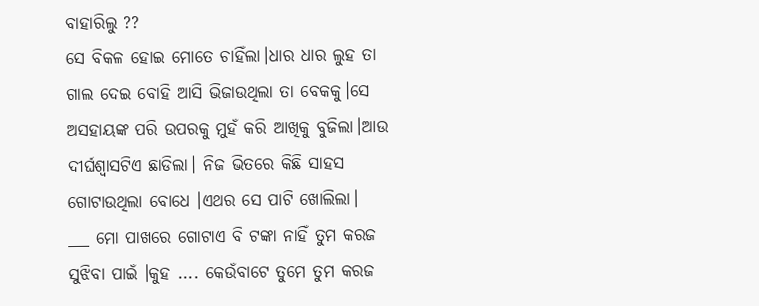ବାହାରିଲୁ ??
ସେ ବିକଳ ହୋଇ ମୋତେ ଚାହିଁଲା।ଧାର ଧାର ଲୁହ ତା ଗାଲ ଦେଇ ବୋହି ଆସି ଭିଜାଉଥିଲା ତା ବେକକୁ।ସେ ଅସହାୟଙ୍କ ପରି ଉପରକୁ ମୁହଁ କରି ଆଖିକୁ ବୁଜିଲା।ଆଉ ଦୀର୍ଘଶ୍ବାସଟିଏ ଛାଡିଲା। ନିଜ ଭିତରେ କିଛି ସାହସ ଗୋଟାଉଥିଲା ବୋଧେ ।ଏଥର ସେ ପାଟି ଖୋଲିଲା।
___ ମୋ ପାଖରେ ଗୋଟାଏ ବି ଟଙ୍କା ନାହିଁ ତୁମ କରଜ ସୁଝିବା ପାଇଁ ।କୁହ .... କେଉଁବାଟେ ତୁମେ ତୁମ କରଜ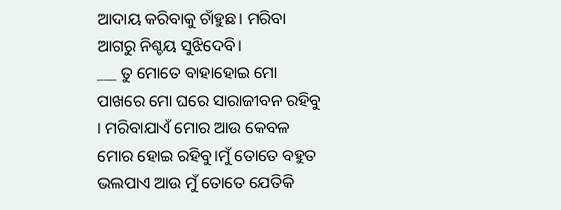ଆଦାୟ କରିବାକୁ ଚାଁହୁଛ। ମରିବା ଆଗରୁ ନିଶ୍ଚୟ ସୁଝିଦେବି।
___ ତୁ ମୋତେ ବାହାହୋଇ ମୋ ପାଖରେ ମୋ ଘରେ ସାରାଜୀବନ ରହିବୁ । ମରିବାଯାଏଁ ମୋର ଆଉ କେବଳ ମୋର ହୋଇ ରହିବୁ।ମୁଁ ତୋତେ ବହୁତ ଭଲପାଏ ଆଉ ମୁଁ ତୋତେ ଯେତିକି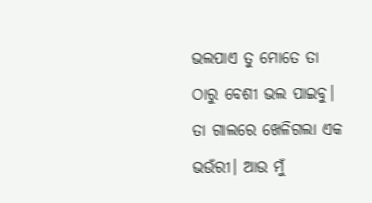ଭଲପାଏ ତୁ ମୋତେ ତା ଠାରୁ ବେଶୀ ଭଲ ପାଇବୁ।
ତା ଗାଲରେ ଖେଳିଗଲା ଏକ ଭଉଁରୀ। ଆଉ ମୁଁ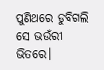ପୁଣିଥରେ ଡୁବିଗଲି ସେ ଭଉଁରୀ ଭିତରେ।